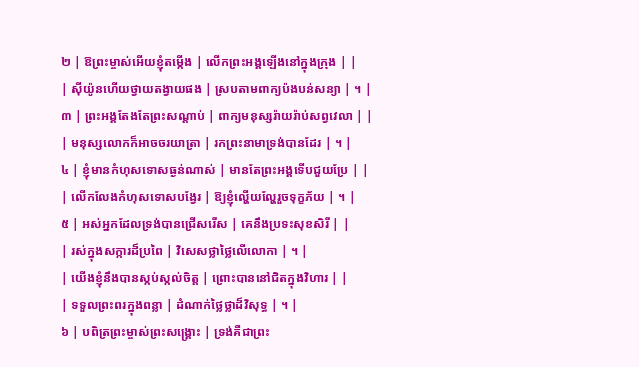២ | ឱព្រះម្ចាស់អើយខ្ញុំតម្កើង | លើកព្រះអង្គឡើងនៅក្នុងក្រុង | |
| ស៊ីយ៉ូនហើយថ្វាយតង្វាយផង | ស្របតាមពាក្យប៉ងបន់សន្យា | ។ |
៣ | ព្រះអង្គតែងតែព្រះសណ្តាប់ | ពាក្យមនុស្សរ៉ាយរ៉ាប់សព្វវេលា | |
| មនុស្សលោកក៏អាចចរយាត្រា | រកព្រះនាមាទ្រង់បានដែរ | ។ |
៤ | ខ្ញុំមានកំហុសទោសធ្ងន់ណាស់ | មានតែព្រះអង្គទើបជួយប្រែ | |
| លើកលែងកំហុសទោសបង្វែរ | ឱ្យខ្ញុំល្ហើយល្ហែរួចទុក្ខភ័យ | ។ |
៥ | អស់អ្នកដែលទ្រង់បានជ្រើសរើស | គេនឹងប្រទះសុខសិរី | |
| រស់ក្នុងសក្ការដ៏ប្រពៃ | វិសេសថ្លាថ្លៃលើលោកា | ។ |
| យើងខ្ញុំនឹងបានស្កប់ស្កល់ចិត្ត | ព្រោះបាននៅជិតក្នុងវិហារ | |
| ទទួលព្រះពរក្នុងពន្លា | ដំណាក់ថ្លៃថ្លាដ៏វិសុទ្ធ | ។ |
៦ | បពិត្រព្រះម្ចាស់ព្រះសង្គ្រោះ | ទ្រង់គឺជាព្រះ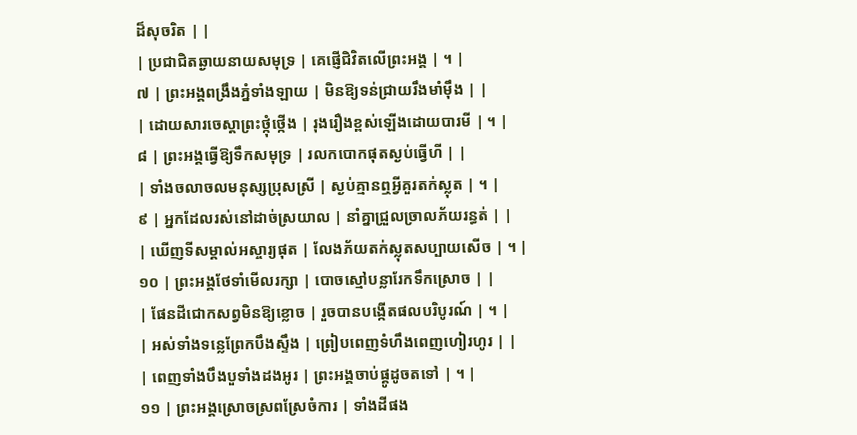ដ៏សុចរិត | |
| ប្រជាជិតឆ្ងាយនាយសមុទ្រ | គេផ្ញើជិវិតលើព្រះអង្គ | ។ |
៧ | ព្រះអង្គពង្រឹងភ្នំទាំងឡាយ | មិនឱ្យទន់ជ្រាយរឹងមាំម៉ឹង | |
| ដោយសារចេស្តាព្រះថ្កុំថ្កើង | រុងរឿងខ្ពស់ឡើងដោយបារមី | ។ |
៨ | ព្រះអង្គធ្វើឱ្យទឹកសមុទ្រ | រលកបោកផុតស្ងប់ធ្វើហី | |
| ទាំងចលាចលមនុស្សប្រុសស្រី | ស្ងប់គ្មានឮអ្វីគួរតក់ស្លុត | ។ |
៩ | អ្នកដែលរស់នៅដាច់ស្រយាល | នាំគ្នាជ្រួលច្រាលភ័យរន្ធត់ | |
| ឃើញទីសម្គាល់អស្ចារ្យផុត | លែងភ័យតក់ស្លុតសប្បាយសើច | ។ |
១០ | ព្រះអង្គថែទាំមើលរក្សា | បោចស្មៅបន្លារែកទឹកស្រោច | |
| ផែនដីជោកសព្វមិនឱ្យខ្លោច | រួចបានបង្កើតផលបរិបូរណ៍ | ។ |
| អស់ទាំងទន្លេព្រែកបឹងស្ទឹង | ព្រៀបពេញទំហឹងពេញហៀរហូរ | |
| ពេញទាំងបឹងបួទាំងដងអូរ | ព្រះអង្គចាប់ផ្គូដូចតទៅ | ។ |
១១ | ព្រះអង្គស្រោចស្រពស្រែចំការ | ទាំងដីផង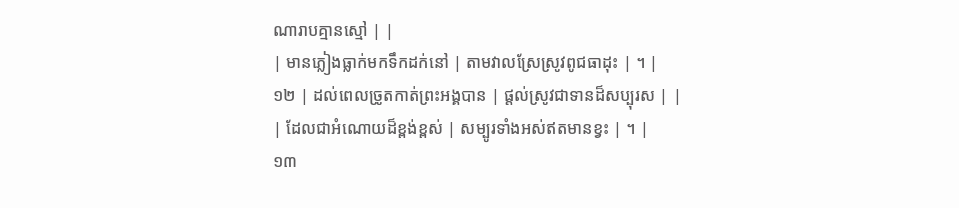ណារាបគ្មានស្មៅ | |
| មានភ្លៀងធ្លាក់មកទឹកដក់នៅ | តាមវាលស្រែស្រូវពូជធាដុះ | ។ |
១២ | ដល់ពេលច្រូតកាត់ព្រះអង្គបាន | ផ្តល់ស្រូវជាទានដ៏សប្បុរស | |
| ដែលជាអំណោយដ៏ខ្ពង់ខ្ពស់ | សម្បូរទាំងអស់ឥតមានខ្វះ | ។ |
១៣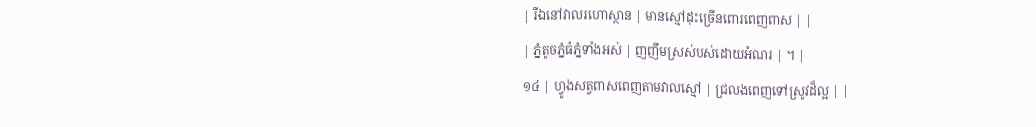| រីឯនៅវាលរហោស្ថាន | មានស្មៅដុះច្រើនពោរពេញពាស | |
| ភ្នំតូចភ្នំធំភ្នំទាំងអស់ | ញញឹមស្រស់បស់ដោយអំណរ | ។ |
១៤ | ហ្វូងសត្វពាសពេញតាមវាលស្មៅ | ជ្រលងពេញទៅស្រូវដ៏ល្អ | |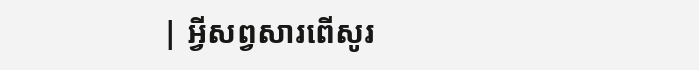| អ្វីសព្វសារពើសូរ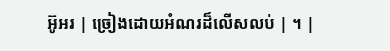អ៊ូអរ | ច្រៀងដោយអំណរដ៏លើសលប់ | ។ |